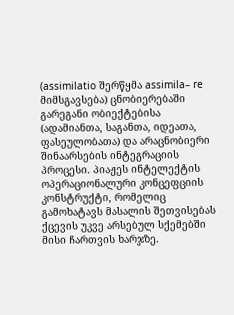(assimilatio შერწყმა assimila– re მიმსგავსება) ცნობიერებაში გარეგანი ობიექტებისა (ადამიანთა, საგანთა, იდეათა, ფასეულობათა) და არაცნობიერი შინაარსების ინტეგრაციის პროცესი. პიაჟეს ინტელექტის ოპერაციონალური კონცეფციის კონსტრუქტი, რომელიც გამოხატავს მასალის შეთვისებას ქცევის უკვე არსებულ სქემებში მისი ჩართვის ხარჯზე.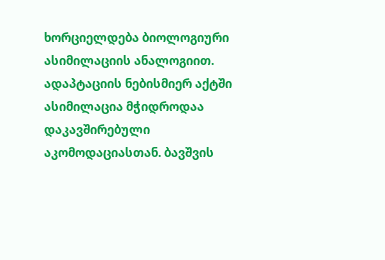ხორციელდება ბიოლოგიური ასიმილაციის ანალოგიით. ადაპტაციის ნებისმიერ აქტში ასიმილაცია მჭიდროდაა დაკავშირებული აკომოდაციასთან. ბავშვის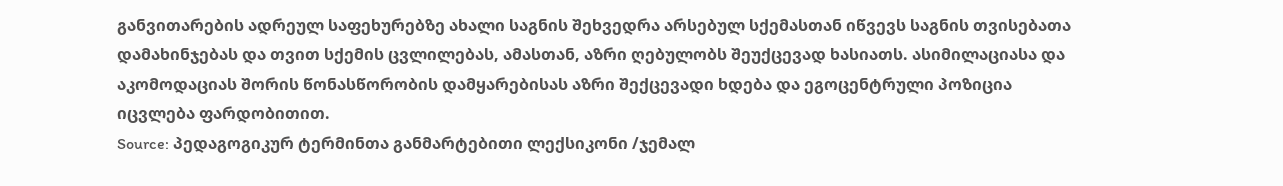განვითარების ადრეულ საფეხურებზე ახალი საგნის შეხვედრა არსებულ სქემასთან იწვევს საგნის თვისებათა დამახინჯებას და თვით სქემის ცვლილებას, ამასთან, აზრი ღებულობს შეუქცევად ხასიათს. ასიმილაციასა და აკომოდაციას შორის წონასწორობის დამყარებისას აზრი შექცევადი ხდება და ეგოცენტრული პოზიცია იცვლება ფარდობითით.
Source: პედაგოგიკურ ტერმინთა განმარტებითი ლექსიკონი /ჯემალ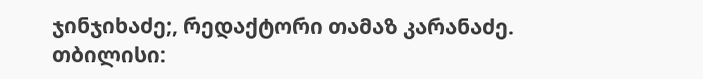ჯინჯიხაძე;, რედაქტორი თამაზ კარანაძე. თბილისი: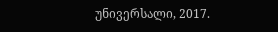უნივერსალი, 2017.